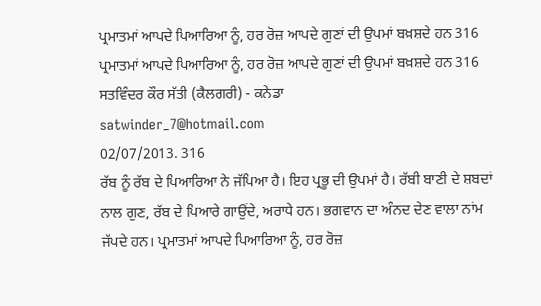ਪ੍ਰਮਾਤਮਾਂ ਆਪਦੇ ਪਿਆਰਿਆ ਨੂੰ, ਹਰ ਰੋਜ਼ ਆਪਦੇ ਗੁਣਾਂ ਦੀ ਉਪਮਾਂ ਬਖ਼ਸ਼ਦੇ ਹਨ 316
ਪ੍ਰਮਾਤਮਾਂ ਆਪਦੇ ਪਿਆਰਿਆ ਨੂੰ, ਹਰ ਰੋਜ਼ ਆਪਦੇ ਗੁਣਾਂ ਦੀ ਉਪਮਾਂ ਬਖ਼ਸ਼ਦੇ ਹਨ 316
ਸਤਵਿੰਦਰ ਕੌਰ ਸੱਤੀ (ਕੈਲਗਰੀ) - ਕਨੇਡਾ
satwinder_7@hotmail.com
02/07/2013. 316
ਰੱਬ ਨੂੰ ਰੱਬ ਦੇ ਪਿਆਰਿਆ ਨੇ ਜੱਪਿਆ ਹੈ। ਇਹ ਪ੍ਰਭੂ ਦੀ ਉਪਮਾਂ ਹੈ। ਰੱਬੀ ਬਾਣੀ ਦੇ ਸ਼ਬਦਾਂ ਨਾਲ ਗੁਣ, ਰੱਬ ਦੇ ਪਿਆਰੇ ਗਾਉਂਦੇ, ਅਰਾਧੇ ਹਨ। ਭਗਵਾਨ ਦਾ ਅੰਨਦ ਦੇਣ ਵਾਲਾ ਨਾਂਮ ਜੱਪਦੇ ਹਨ। ਪ੍ਰਮਾਤਮਾਂ ਆਪਦੇ ਪਿਆਰਿਆ ਨੂੰ, ਹਰ ਰੋਜ਼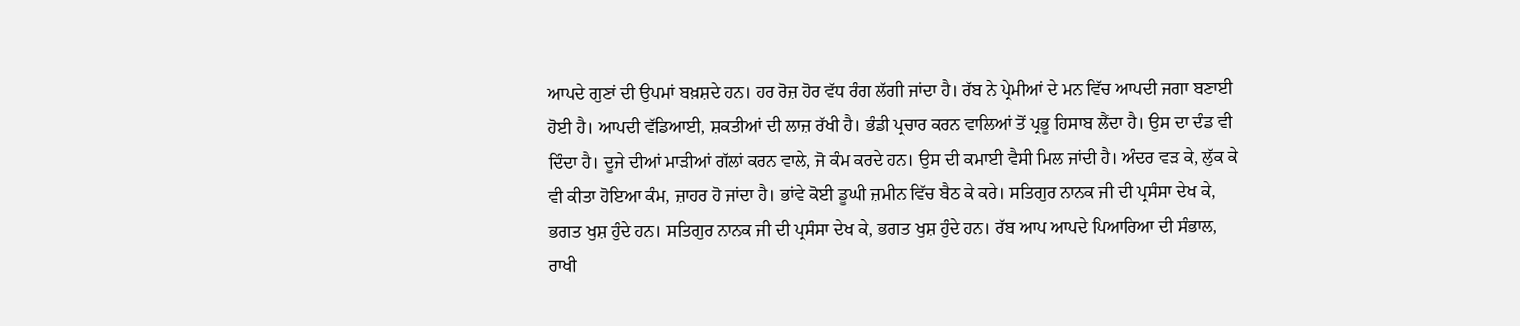ਆਪਦੇ ਗੁਣਾਂ ਦੀ ਉਪਮਾਂ ਬਖ਼ਸ਼ਦੇ ਹਨ। ਹਰ ਰੋਜ਼ ਹੋਰ ਵੱਧ ਰੰਗ ਲੱਗੀ ਜਾਂਦਾ ਹੈ। ਰੱਬ ਨੇ ਪ੍ਰੇਮੀਆਂ ਦੇ ਮਨ ਵਿੱਚ ਆਪਦੀ ਜਗਾ ਬਣਾਈ ਹੋਈ ਹੈ। ਆਪਦੀ ਵੱਡਿਆਈ, ਸ਼ਕਤੀਆਂ ਦੀ ਲਾਜ਼ ਰੱਖੀ ਹੈ। ਭੰਡੀ ਪ੍ਰਚਾਰ ਕਰਨ ਵਾਲਿਆਂ ਤੋਂ ਪ੍ਰਭੂ ਹਿਸਾਬ ਲੈਂਦਾ ਹੈ। ਉਸ ਦਾ ਦੰਡ ਵੀ ਦਿੰਦਾ ਹੈ। ਦੂਜੇ ਦੀਆਂ ਮਾੜੀਆਂ ਗੱਲਾਂ ਕਰਨ ਵਾਲੇ, ਜੋ ਕੰਮ ਕਰਦੇ ਹਨ। ਉਸ ਦੀ ਕਮਾਈ ਵੈਸੀ ਮਿਲ ਜਾਂਦੀ ਹੈ। ਅੰਦਰ ਵੜ ਕੇ, ਲੁੱਕ ਕੇ ਵੀ ਕੀਤਾ ਹੋਇਆ ਕੰਮ, ਜ਼ਾਹਰ ਹੋ ਜਾਂਦਾ ਹੈ। ਭਾਂਵੇ ਕੋਈ ਡੂਘੀ ਜ਼ਮੀਨ ਵਿੱਚ ਬੈਠ ਕੇ ਕਰੇ। ਸਤਿਗੁਰ ਨਾਨਕ ਜੀ ਦੀ ਪ੍ਰਸੰਸਾ ਦੇਖ ਕੇ, ਭਗਤ ਖੁਸ਼ ਹੁੰਦੇ ਹਨ। ਸਤਿਗੁਰ ਨਾਨਕ ਜੀ ਦੀ ਪ੍ਰਸੰਸਾ ਦੇਖ ਕੇ, ਭਗਤ ਖੁਸ਼ ਹੁੰਦੇ ਹਨ। ਰੱਬ ਆਪ ਆਪਦੇ ਪਿਆਰਿਆ ਦੀ ਸੰਭਾਲ, ਰਾਖੀ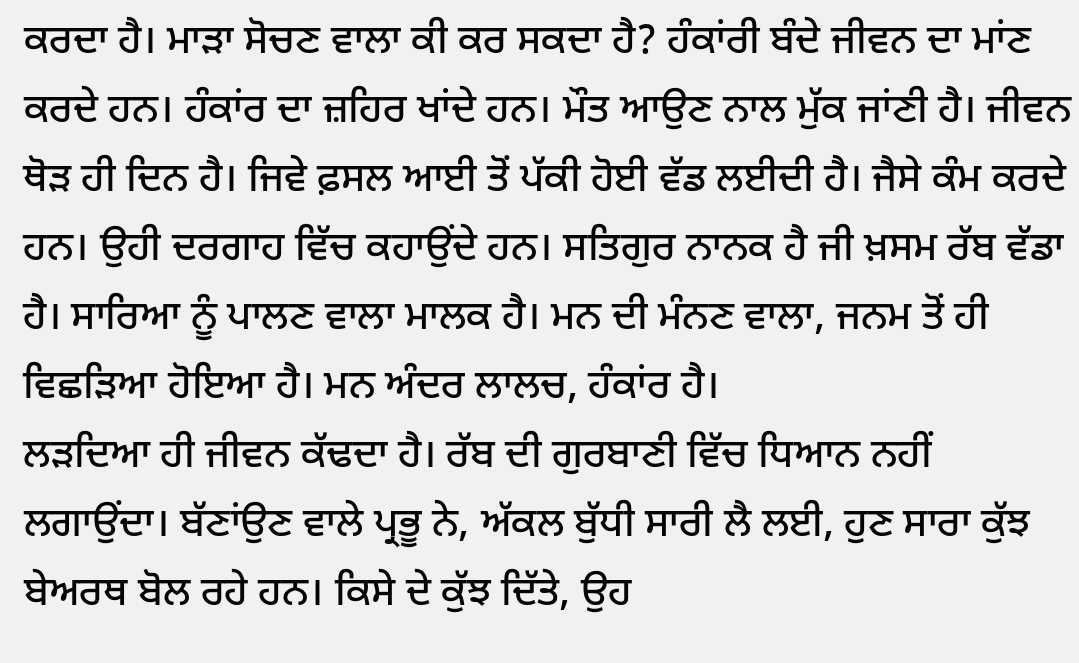ਕਰਦਾ ਹੈ। ਮਾੜਾ ਸੋਚਣ ਵਾਲਾ ਕੀ ਕਰ ਸਕਦਾ ਹੈ? ਹੰਕਾਂਰੀ ਬੰਦੇ ਜੀਵਨ ਦਾ ਮਾਂਣ ਕਰਦੇ ਹਨ। ਹੰਕਾਂਰ ਦਾ ਜ਼ਹਿਰ ਖਾਂਦੇ ਹਨ। ਮੌਤ ਆਉਣ ਨਾਲ ਮੁੱਕ ਜਾਂਣੀ ਹੈ। ਜੀਵਨ ਥੋੜ ਹੀ ਦਿਨ ਹੈ। ਜਿਵੇ ਫ਼ਸਲ ਆਈ ਤੋਂ ਪੱਕੀ ਹੋਈ ਵੱਡ ਲਈਦੀ ਹੈ। ਜੈਸੇ ਕੰਮ ਕਰਦੇ ਹਨ। ਉਹੀ ਦਰਗਾਹ ਵਿੱਚ ਕਹਾਉਂਦੇ ਹਨ। ਸਤਿਗੁਰ ਨਾਨਕ ਹੈ ਜੀ ਖ਼ਸਮ ਰੱਬ ਵੱਡਾ ਹੈ। ਸਾਰਿਆ ਨੂੰ ਪਾਲਣ ਵਾਲਾ ਮਾਲਕ ਹੈ। ਮਨ ਦੀ ਮੰਨਣ ਵਾਲਾ, ਜਨਮ ਤੋਂ ਹੀ ਵਿਛੜਿਆ ਹੋਇਆ ਹੈ। ਮਨ ਅੰਦਰ ਲਾਲਚ, ਹੰਕਾਂਰ ਹੈ।
ਲੜਦਿਆ ਹੀ ਜੀਵਨ ਕੱਢਦਾ ਹੈ। ਰੱਬ ਦੀ ਗੁਰਬਾਣੀ ਵਿੱਚ ਧਿਆਨ ਨਹੀਂ ਲਗਾਉਂਦਾ। ਬੱਣਾਂਉਣ ਵਾਲੇ ਪ੍ਰਭੂ ਨੇ, ਅੱਕਲ ਬੁੱਧੀ ਸਾਰੀ ਲੈ ਲਈ, ਹੁਣ ਸਾਰਾ ਕੁੱਝ ਬੇਅਰਥ ਬੋਲ ਰਹੇ ਹਨ। ਕਿਸੇ ਦੇ ਕੁੱਝ ਦਿੱਤੇ, ਉਹ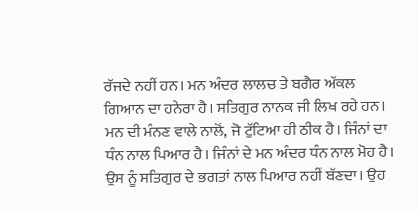ਰੱਜਦੇ ਨਹੀਂ ਹਨ। ਮਨ ਅੰਦਰ ਲਾਲਚ ਤੇ ਬਗੈਰ ਅੱਕਲ ਗਿਆਨ ਦਾ ਹਨੇਰਾ ਹੈ। ਸਤਿਗੁਰ ਨਾਨਕ ਜੀ ਲਿਖ ਰਹੇ ਹਨ। ਮਨ ਦੀ ਮੰਨਣ ਵਾਲੇ ਨਾਲੋਂ, ਜੋ ਟੁੱਟਿਆ ਹੀ ਠੀਕ ਹੈ। ਜਿੰਨਾਂ ਦਾ ਧੰਨ ਨਾਲ ਪਿਆਰ ਹੈ। ਜਿੰਨਾਂ ਦੇ ਮਨ ਅੰਦਰ ਧੰਨ ਨਾਲ ਮੋਹ ਹੈ। ਉਸ ਨੂੰ ਸਤਿਗੁਰ ਦੇ ਭਗਤਾਂ ਨਾਲ ਪਿਆਰ ਨਹੀਂ ਬੱਣਦਾ। ਉਹ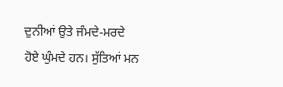ਦੁਨੀਆਂ ਉਤੇ ਜੰਮਦੇ-ਮਰਦੇ ਹੋਏ ਘੁੰਮਦੇ ਹਨ। ਸੁੱਤਿਆਂ ਮਨ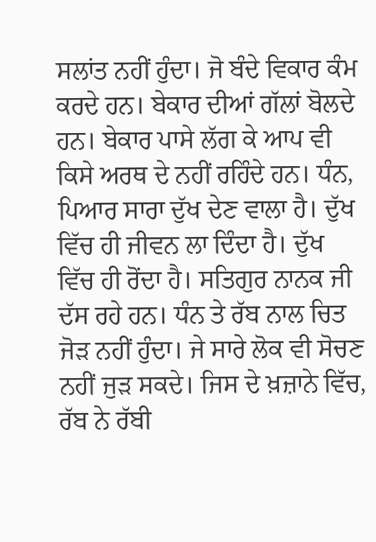ਸਲਾਂਤ ਨਹੀਂ ਹੁੰਦਾ। ਜੋ ਬੰਦੇ ਵਿਕਾਰ ਕੰਮ ਕਰਦੇ ਹਨ। ਬੇਕਾਰ ਦੀਆਂ ਗੱਲਾਂ ਬੋਲਦੇ ਹਨ। ਬੇਕਾਰ ਪਾਸੇ ਲੱਗ ਕੇ ਆਪ ਵੀ ਕਿਸੇ ਅਰਥ ਦੇ ਨਹੀਂ ਰਹਿੰਦੇ ਹਨ। ਧੰਨ, ਪਿਆਰ ਸਾਰਾ ਦੁੱਖ ਦੇਣ ਵਾਲਾ ਹੈ। ਦੁੱਖ ਵਿੱਚ ਹੀ ਜੀਵਨ ਲਾ ਦਿੰਦਾ ਹੈ। ਦੁੱਖ ਵਿੱਚ ਹੀ ਰੋਂਦਾ ਹੈ। ਸਤਿਗੁਰ ਨਾਨਕ ਜੀ ਦੱਸ ਰਹੇ ਹਨ। ਧੰਨ ਤੇ ਰੱਬ ਨਾਲ ਚਿਤ ਜੋੜ ਨਹੀਂ ਹੁੰਦਾ। ਜੇ ਸਾਰੇ ਲੋਕ ਵੀ ਸੋਚਣ ਨਹੀਂ ਜੁੜ ਸਕਦੇ। ਜਿਸ ਦੇ ਖ਼ਜ਼ਾਨੇ ਵਿੱਚ, ਰੱਬ ਨੇ ਰੱਬੀ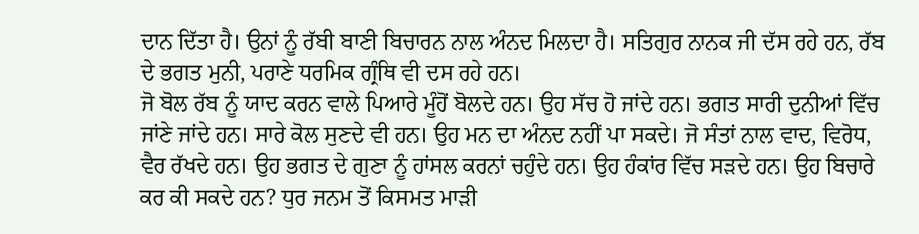ਦਾਨ ਦਿੱਤਾ ਹੈ। ਉਨਾਂ ਨੂੰ ਰੱਬੀ ਬਾਣੀ ਬਿਚਾਰਨ ਨਾਲ ਅੰਨਦ ਮਿਲਦਾ ਹੈ। ਸਤਿਗੁਰ ਨਾਨਕ ਜੀ ਦੱਸ ਰਹੇ ਹਨ, ਰੱਬ ਦੇ ਭਗਤ ਮੁਨੀ, ਪਰਾਣੇ ਧਰਮਿਕ ਗ੍ਰੰਥਿ ਵੀ ਦਸ ਰਹੇ ਹਨ।
ਜੋ ਬੋਲ ਰੱਬ ਨੂੰ ਯਾਦ ਕਰਨ ਵਾਲੇ ਪਿਆਰੇ ਮੂੰਹੋਂ ਬੋਲਦੇ ਹਨ। ਉਹ ਸੱਚ ਹੋ ਜਾਂਦੇ ਹਨ। ਭਗਤ ਸਾਰੀ ਦੁਨੀਆਂ ਵਿੱਚ ਜਾਂਣੇ ਜਾਂਦੇ ਹਨ। ਸਾਰੇ ਕੋਲ ਸੁਣਦੇ ਵੀ ਹਨ। ਉਹ ਮਨ ਦਾ ਅੰਨਦ ਨਹੀਂ ਪਾ ਸਕਦੇ। ਜੋ ਸੰਤਾਂ ਨਾਲ ਵਾਦ, ਵਿਰੋਧ, ਵੈਰ ਰੱਖਦੇ ਹਨ। ਉਹ ਭਗਤ ਦੇ ਗੁਣਾ ਨੂੰ ਹਾਂਸਲ ਕਰਨਾਂ ਚਹੁੰਦੇ ਹਨ। ਉਹ ਹੰਕਾਂਰ ਵਿੱਚ ਸੜਦੇ ਹਨ। ਉਹ ਬਿਚਾਰੇ ਕਰ ਕੀ ਸਕਦੇ ਹਨ? ਧੁਰ ਜਨਮ ਤੋਂ ਕਿਸਮਤ ਮਾੜੀ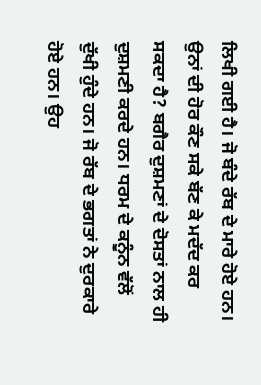ਲਿਖੀ ਗਈ ਹੈ। ਜੋ ਬੰਦੇ ਰੱਬ ਦੇ ਮਾਰੇ ਹੋਏ ਹਨ। ਉਨਾਂ ਦੀ ਹੋਰ ਕੌਣ ਸਕੇ ਬੱਣ ਕੇ ਮਦੱਦ ਕਰ ਸਕਦਾ ਹੈ? ਬਗੈਰ ਦੁਸ਼ਮਣਾਂ ਦੇ ਦੋਸਤਾਂ ਨਾਲ ਹੀ ਦੁਸ਼ਮਣੀ ਕਰਦੇ ਹਨ। ਧਰਮ ਦੇ ਕਨੂੰਨ ਵੱਲੋਂ ਦੁੱਖੀ ਹੁੰਦੇ ਹਨ। ਜੋ ਰੱਬ ਦੇ ਭਗਤਾਂ ਨੇ ਦੁਰਕਾਰੇ ਹੋਏ ਹਨ। ਉਹ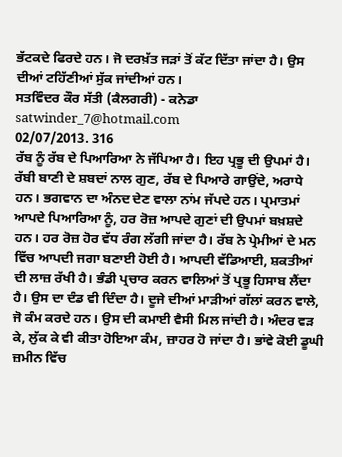ਭੱਟਕਦੇ ਫਿਰਦੇ ਹਨ। ਜੋ ਦਰਖ਼ੱਤ ਜੜਾਂ ਤੋਂ ਕੱਟ ਦਿੱਤਾ ਜਾਂਦਾ ਹੈ। ਉਸ ਦੀਆਂ ਟਹਿੱਣੀਆਂ ਸੁੱਕ ਜਾਂਦੀਆਂ ਹਨ।
ਸਤਵਿੰਦਰ ਕੌਰ ਸੱਤੀ (ਕੈਲਗਰੀ) - ਕਨੇਡਾ
satwinder_7@hotmail.com
02/07/2013. 316
ਰੱਬ ਨੂੰ ਰੱਬ ਦੇ ਪਿਆਰਿਆ ਨੇ ਜੱਪਿਆ ਹੈ। ਇਹ ਪ੍ਰਭੂ ਦੀ ਉਪਮਾਂ ਹੈ। ਰੱਬੀ ਬਾਣੀ ਦੇ ਸ਼ਬਦਾਂ ਨਾਲ ਗੁਣ, ਰੱਬ ਦੇ ਪਿਆਰੇ ਗਾਉਂਦੇ, ਅਰਾਧੇ ਹਨ। ਭਗਵਾਨ ਦਾ ਅੰਨਦ ਦੇਣ ਵਾਲਾ ਨਾਂਮ ਜੱਪਦੇ ਹਨ। ਪ੍ਰਮਾਤਮਾਂ ਆਪਦੇ ਪਿਆਰਿਆ ਨੂੰ, ਹਰ ਰੋਜ਼ ਆਪਦੇ ਗੁਣਾਂ ਦੀ ਉਪਮਾਂ ਬਖ਼ਸ਼ਦੇ ਹਨ। ਹਰ ਰੋਜ਼ ਹੋਰ ਵੱਧ ਰੰਗ ਲੱਗੀ ਜਾਂਦਾ ਹੈ। ਰੱਬ ਨੇ ਪ੍ਰੇਮੀਆਂ ਦੇ ਮਨ ਵਿੱਚ ਆਪਦੀ ਜਗਾ ਬਣਾਈ ਹੋਈ ਹੈ। ਆਪਦੀ ਵੱਡਿਆਈ, ਸ਼ਕਤੀਆਂ ਦੀ ਲਾਜ਼ ਰੱਖੀ ਹੈ। ਭੰਡੀ ਪ੍ਰਚਾਰ ਕਰਨ ਵਾਲਿਆਂ ਤੋਂ ਪ੍ਰਭੂ ਹਿਸਾਬ ਲੈਂਦਾ ਹੈ। ਉਸ ਦਾ ਦੰਡ ਵੀ ਦਿੰਦਾ ਹੈ। ਦੂਜੇ ਦੀਆਂ ਮਾੜੀਆਂ ਗੱਲਾਂ ਕਰਨ ਵਾਲੇ, ਜੋ ਕੰਮ ਕਰਦੇ ਹਨ। ਉਸ ਦੀ ਕਮਾਈ ਵੈਸੀ ਮਿਲ ਜਾਂਦੀ ਹੈ। ਅੰਦਰ ਵੜ ਕੇ, ਲੁੱਕ ਕੇ ਵੀ ਕੀਤਾ ਹੋਇਆ ਕੰਮ, ਜ਼ਾਹਰ ਹੋ ਜਾਂਦਾ ਹੈ। ਭਾਂਵੇ ਕੋਈ ਡੂਘੀ ਜ਼ਮੀਨ ਵਿੱਚ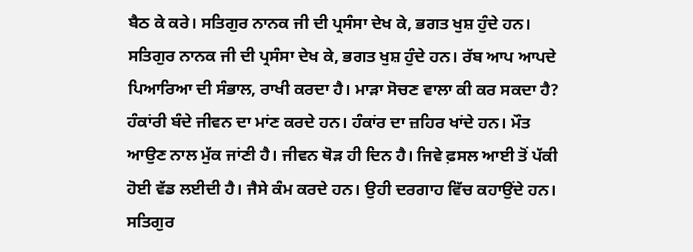ਬੈਠ ਕੇ ਕਰੇ। ਸਤਿਗੁਰ ਨਾਨਕ ਜੀ ਦੀ ਪ੍ਰਸੰਸਾ ਦੇਖ ਕੇ, ਭਗਤ ਖੁਸ਼ ਹੁੰਦੇ ਹਨ। ਸਤਿਗੁਰ ਨਾਨਕ ਜੀ ਦੀ ਪ੍ਰਸੰਸਾ ਦੇਖ ਕੇ, ਭਗਤ ਖੁਸ਼ ਹੁੰਦੇ ਹਨ। ਰੱਬ ਆਪ ਆਪਦੇ ਪਿਆਰਿਆ ਦੀ ਸੰਭਾਲ, ਰਾਖੀ ਕਰਦਾ ਹੈ। ਮਾੜਾ ਸੋਚਣ ਵਾਲਾ ਕੀ ਕਰ ਸਕਦਾ ਹੈ? ਹੰਕਾਂਰੀ ਬੰਦੇ ਜੀਵਨ ਦਾ ਮਾਂਣ ਕਰਦੇ ਹਨ। ਹੰਕਾਂਰ ਦਾ ਜ਼ਹਿਰ ਖਾਂਦੇ ਹਨ। ਮੌਤ ਆਉਣ ਨਾਲ ਮੁੱਕ ਜਾਂਣੀ ਹੈ। ਜੀਵਨ ਥੋੜ ਹੀ ਦਿਨ ਹੈ। ਜਿਵੇ ਫ਼ਸਲ ਆਈ ਤੋਂ ਪੱਕੀ ਹੋਈ ਵੱਡ ਲਈਦੀ ਹੈ। ਜੈਸੇ ਕੰਮ ਕਰਦੇ ਹਨ। ਉਹੀ ਦਰਗਾਹ ਵਿੱਚ ਕਹਾਉਂਦੇ ਹਨ। ਸਤਿਗੁਰ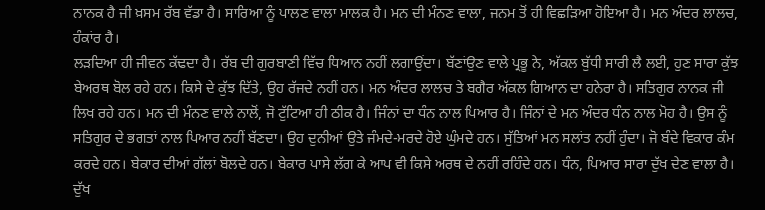ਨਾਨਕ ਹੈ ਜੀ ਖ਼ਸਮ ਰੱਬ ਵੱਡਾ ਹੈ। ਸਾਰਿਆ ਨੂੰ ਪਾਲਣ ਵਾਲਾ ਮਾਲਕ ਹੈ। ਮਨ ਦੀ ਮੰਨਣ ਵਾਲਾ, ਜਨਮ ਤੋਂ ਹੀ ਵਿਛੜਿਆ ਹੋਇਆ ਹੈ। ਮਨ ਅੰਦਰ ਲਾਲਚ, ਹੰਕਾਂਰ ਹੈ।
ਲੜਦਿਆ ਹੀ ਜੀਵਨ ਕੱਢਦਾ ਹੈ। ਰੱਬ ਦੀ ਗੁਰਬਾਣੀ ਵਿੱਚ ਧਿਆਨ ਨਹੀਂ ਲਗਾਉਂਦਾ। ਬੱਣਾਂਉਣ ਵਾਲੇ ਪ੍ਰਭੂ ਨੇ, ਅੱਕਲ ਬੁੱਧੀ ਸਾਰੀ ਲੈ ਲਈ, ਹੁਣ ਸਾਰਾ ਕੁੱਝ ਬੇਅਰਥ ਬੋਲ ਰਹੇ ਹਨ। ਕਿਸੇ ਦੇ ਕੁੱਝ ਦਿੱਤੇ, ਉਹ ਰੱਜਦੇ ਨਹੀਂ ਹਨ। ਮਨ ਅੰਦਰ ਲਾਲਚ ਤੇ ਬਗੈਰ ਅੱਕਲ ਗਿਆਨ ਦਾ ਹਨੇਰਾ ਹੈ। ਸਤਿਗੁਰ ਨਾਨਕ ਜੀ ਲਿਖ ਰਹੇ ਹਨ। ਮਨ ਦੀ ਮੰਨਣ ਵਾਲੇ ਨਾਲੋਂ, ਜੋ ਟੁੱਟਿਆ ਹੀ ਠੀਕ ਹੈ। ਜਿੰਨਾਂ ਦਾ ਧੰਨ ਨਾਲ ਪਿਆਰ ਹੈ। ਜਿੰਨਾਂ ਦੇ ਮਨ ਅੰਦਰ ਧੰਨ ਨਾਲ ਮੋਹ ਹੈ। ਉਸ ਨੂੰ ਸਤਿਗੁਰ ਦੇ ਭਗਤਾਂ ਨਾਲ ਪਿਆਰ ਨਹੀਂ ਬੱਣਦਾ। ਉਹ ਦੁਨੀਆਂ ਉਤੇ ਜੰਮਦੇ-ਮਰਦੇ ਹੋਏ ਘੁੰਮਦੇ ਹਨ। ਸੁੱਤਿਆਂ ਮਨ ਸਲਾਂਤ ਨਹੀਂ ਹੁੰਦਾ। ਜੋ ਬੰਦੇ ਵਿਕਾਰ ਕੰਮ ਕਰਦੇ ਹਨ। ਬੇਕਾਰ ਦੀਆਂ ਗੱਲਾਂ ਬੋਲਦੇ ਹਨ। ਬੇਕਾਰ ਪਾਸੇ ਲੱਗ ਕੇ ਆਪ ਵੀ ਕਿਸੇ ਅਰਥ ਦੇ ਨਹੀਂ ਰਹਿੰਦੇ ਹਨ। ਧੰਨ, ਪਿਆਰ ਸਾਰਾ ਦੁੱਖ ਦੇਣ ਵਾਲਾ ਹੈ। ਦੁੱਖ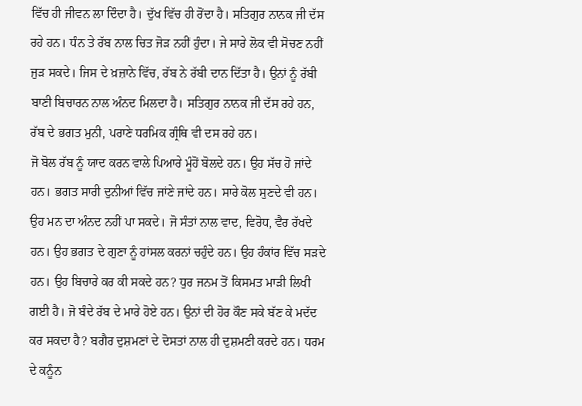ਵਿੱਚ ਹੀ ਜੀਵਨ ਲਾ ਦਿੰਦਾ ਹੈ। ਦੁੱਖ ਵਿੱਚ ਹੀ ਰੋਂਦਾ ਹੈ। ਸਤਿਗੁਰ ਨਾਨਕ ਜੀ ਦੱਸ ਰਹੇ ਹਨ। ਧੰਨ ਤੇ ਰੱਬ ਨਾਲ ਚਿਤ ਜੋੜ ਨਹੀਂ ਹੁੰਦਾ। ਜੇ ਸਾਰੇ ਲੋਕ ਵੀ ਸੋਚਣ ਨਹੀਂ ਜੁੜ ਸਕਦੇ। ਜਿਸ ਦੇ ਖ਼ਜ਼ਾਨੇ ਵਿੱਚ, ਰੱਬ ਨੇ ਰੱਬੀ ਦਾਨ ਦਿੱਤਾ ਹੈ। ਉਨਾਂ ਨੂੰ ਰੱਬੀ ਬਾਣੀ ਬਿਚਾਰਨ ਨਾਲ ਅੰਨਦ ਮਿਲਦਾ ਹੈ। ਸਤਿਗੁਰ ਨਾਨਕ ਜੀ ਦੱਸ ਰਹੇ ਹਨ, ਰੱਬ ਦੇ ਭਗਤ ਮੁਨੀ, ਪਰਾਣੇ ਧਰਮਿਕ ਗ੍ਰੰਥਿ ਵੀ ਦਸ ਰਹੇ ਹਨ।
ਜੋ ਬੋਲ ਰੱਬ ਨੂੰ ਯਾਦ ਕਰਨ ਵਾਲੇ ਪਿਆਰੇ ਮੂੰਹੋਂ ਬੋਲਦੇ ਹਨ। ਉਹ ਸੱਚ ਹੋ ਜਾਂਦੇ ਹਨ। ਭਗਤ ਸਾਰੀ ਦੁਨੀਆਂ ਵਿੱਚ ਜਾਂਣੇ ਜਾਂਦੇ ਹਨ। ਸਾਰੇ ਕੋਲ ਸੁਣਦੇ ਵੀ ਹਨ। ਉਹ ਮਨ ਦਾ ਅੰਨਦ ਨਹੀਂ ਪਾ ਸਕਦੇ। ਜੋ ਸੰਤਾਂ ਨਾਲ ਵਾਦ, ਵਿਰੋਧ, ਵੈਰ ਰੱਖਦੇ ਹਨ। ਉਹ ਭਗਤ ਦੇ ਗੁਣਾ ਨੂੰ ਹਾਂਸਲ ਕਰਨਾਂ ਚਹੁੰਦੇ ਹਨ। ਉਹ ਹੰਕਾਂਰ ਵਿੱਚ ਸੜਦੇ ਹਨ। ਉਹ ਬਿਚਾਰੇ ਕਰ ਕੀ ਸਕਦੇ ਹਨ? ਧੁਰ ਜਨਮ ਤੋਂ ਕਿਸਮਤ ਮਾੜੀ ਲਿਖੀ ਗਈ ਹੈ। ਜੋ ਬੰਦੇ ਰੱਬ ਦੇ ਮਾਰੇ ਹੋਏ ਹਨ। ਉਨਾਂ ਦੀ ਹੋਰ ਕੌਣ ਸਕੇ ਬੱਣ ਕੇ ਮਦੱਦ ਕਰ ਸਕਦਾ ਹੈ? ਬਗੈਰ ਦੁਸ਼ਮਣਾਂ ਦੇ ਦੋਸਤਾਂ ਨਾਲ ਹੀ ਦੁਸ਼ਮਣੀ ਕਰਦੇ ਹਨ। ਧਰਮ ਦੇ ਕਨੂੰਨ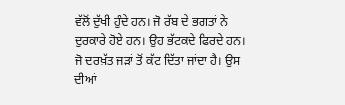ਵੱਲੋਂ ਦੁੱਖੀ ਹੁੰਦੇ ਹਨ। ਜੋ ਰੱਬ ਦੇ ਭਗਤਾਂ ਨੇ ਦੁਰਕਾਰੇ ਹੋਏ ਹਨ। ਉਹ ਭੱਟਕਦੇ ਫਿਰਦੇ ਹਨ। ਜੋ ਦਰਖ਼ੱਤ ਜੜਾਂ ਤੋਂ ਕੱਟ ਦਿੱਤਾ ਜਾਂਦਾ ਹੈ। ਉਸ ਦੀਆਂ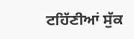ਟਹਿੱਣੀਆਂ ਸੁੱਕ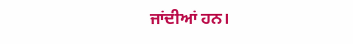ਜਾਂਦੀਆਂ ਹਨ।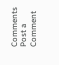Comments
Post a Comment